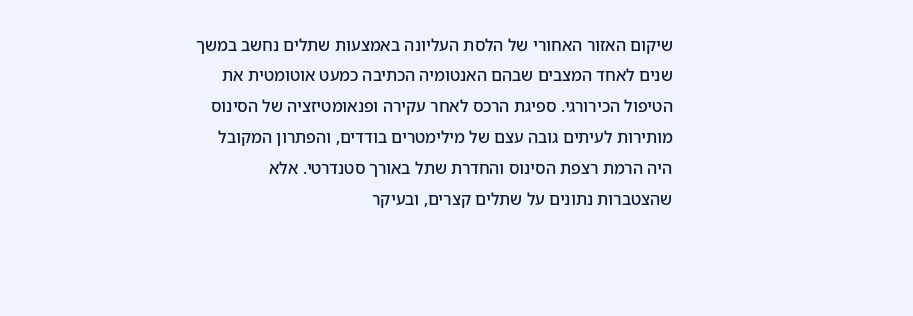שיקום האזור האחורי של הלסת העליונה באמצעות שתלים נחשב במשך שנים לאחד המצבים שבהם האנטומיה הכתיבה כמעט אוטומטית את הטיפול הכירורגי. ספיגת הרכס לאחר עקירה ופנאומטיזציה של הסינוס מותירות לעיתים גובה עצם של מילימטרים בודדים, והפתרון המקובל היה הרמת רצפת הסינוס והחדרת שתל באורך סטנדרטי. אלא שהצטברות נתונים על שתלים קצרים, ובעיקר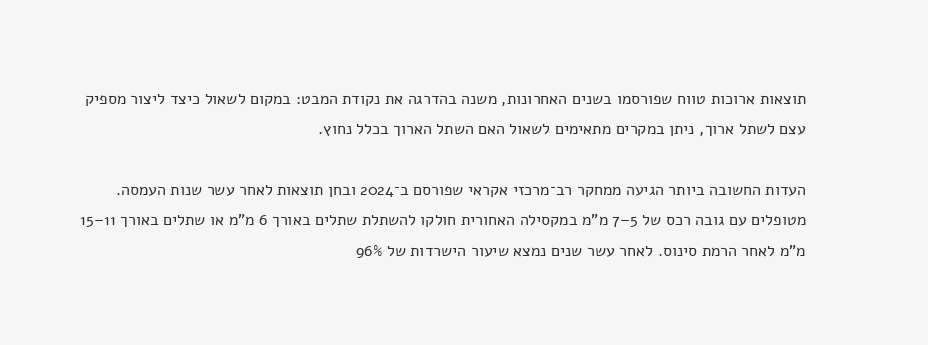תוצאות ארוכות טווח שפורסמו בשנים האחרונות, משנה בהדרגה את נקודת המבט: במקום לשאול כיצד ליצור מספיק עצם לשתל ארוך, ניתן במקרים מתאימים לשאול האם השתל הארוך בכלל נחוץ.

העדות החשובה ביותר הגיעה ממחקר רב־מרכזי אקראי שפורסם ב־2024 ובחן תוצאות לאחר עשר שנות העמסה. מטופלים עם גובה רכס של 5–7 מ”מ במקסילה האחורית חולקו להשתלת שתלים באורך 6 מ”מ או שתלים באורך 11–15 מ”מ לאחר הרמת סינוס. לאחר עשר שנים נמצא שיעור הישרדות של 96%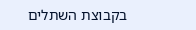בקבוצת השתלים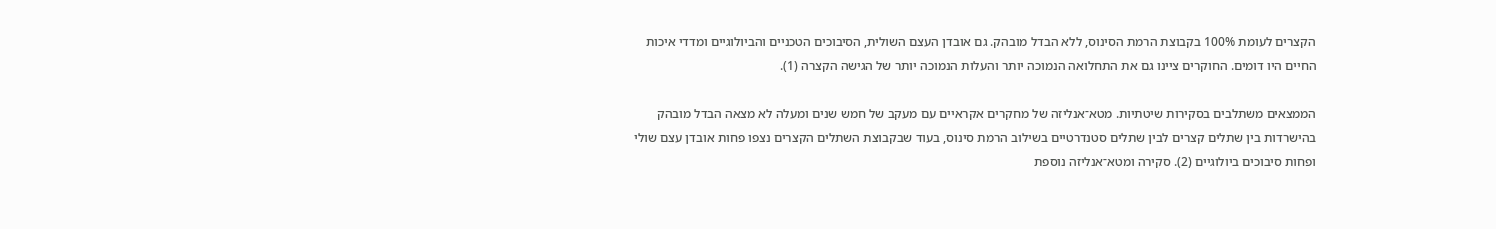הקצרים לעומת 100% בקבוצת הרמת הסינוס, ללא הבדל מובהק. גם אובדן העצם השולית, הסיבוכים הטכניים והביולוגיים ומדדי איכות החיים היו דומים. החוקרים ציינו גם את התחלואה הנמוכה יותר והעלות הנמוכה יותר של הגישה הקצרה (1).

הממצאים משתלבים בסקירות שיטתיות. מטא־אנליזה של מחקרים אקראיים עם מעקב של חמש שנים ומעלה לא מצאה הבדל מובהק בהישרדות בין שתלים קצרים לבין שתלים סטנדרטיים בשילוב הרמת סינוס, בעוד שבקבוצת השתלים הקצרים נצפו פחות אובדן עצם שולי ופחות סיבוכים ביולוגיים (2). סקירה ומטא־אנליזה נוספת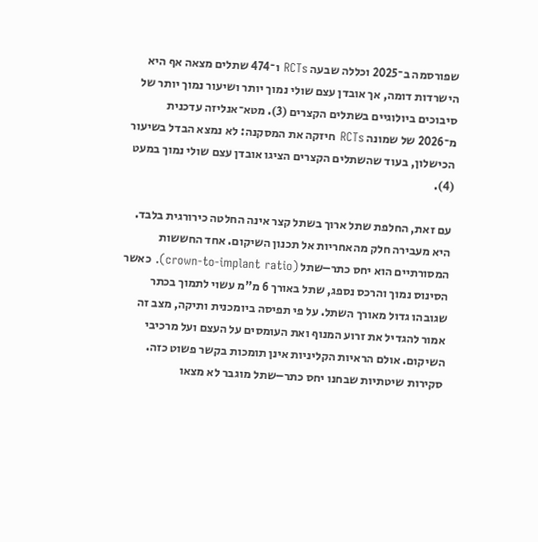שפורסמה ב־2025 וכללה שבעה RCTs ו־474 שתלים מצאה אף היא הישרדות דומה, אך אובדן עצם שולי נמוך יותר ושיעור נמוך יותר של סיבוכים ביולוגיים בשתלים הקצרים (3). מטא־אנליזה עדכנית מ־2026 של שמונה RCTs חיזקה את המסקנה: לא נמצא הבדל בשיעור הכישלון, בעוד שהשתלים הקצרים הציגו אובדן עצם שולי נמוך במעט (4).

עם זאת, החלפת שתל ארוך בשתל קצר אינה החלטה כירורגית בלבד. היא מעבירה חלק מהאחריות אל תכנון השיקום. אחד החששות המסורתיים הוא יחס כתר–שתל (crown-to-implant ratio). כאשר הסינוס נמוך והרכס נספג, שתל באורך 6 מ”מ עשוי לתמוך בכתר שגובהו גדול מאורך השתל. על פי תפיסה ביומכנית ותיקה, מצב זה אמור להגדיל את זרוע המנוף ואת העומסים על העצם ועל מרכיבי השיקום. אולם הראיות הקליניות אינן תומכות בקשר פשוט כזה. סקירות שיטתיות שבחנו יחס כתר–שתל מוגבר לא מצאו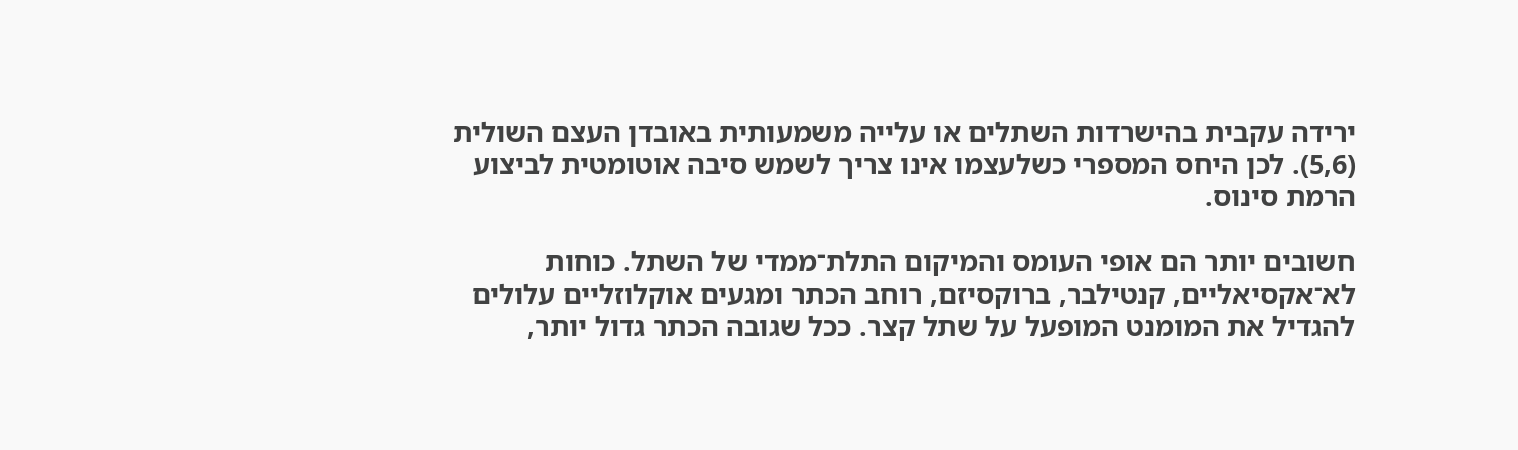ירידה עקבית בהישרדות השתלים או עלייה משמעותית באובדן העצם השולית (5,6). לכן היחס המספרי כשלעצמו אינו צריך לשמש סיבה אוטומטית לביצוע הרמת סינוס.

חשובים יותר הם אופי העומס והמיקום התלת־ממדי של השתל. כוחות לא־אקסיאליים, קנטילבר, ברוקסיזם, רוחב הכתר ומגעים אוקלוזליים עלולים להגדיל את המומנט המופעל על שתל קצר. ככל שגובה הכתר גדול יותר,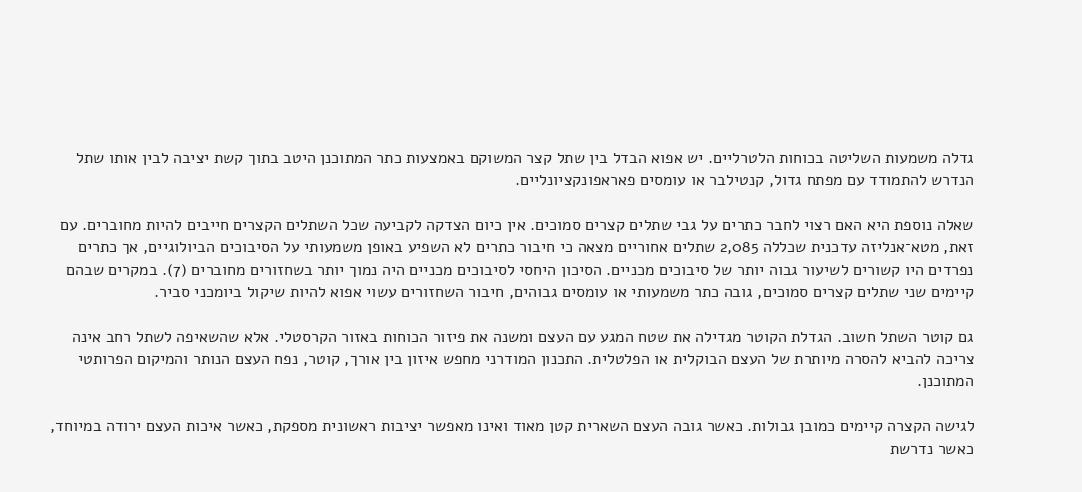גדלה משמעות השליטה בכוחות הלטרליים. יש אפוא הבדל בין שתל קצר המשוקם באמצעות כתר המתוכנן היטב בתוך קשת יציבה לבין אותו שתל הנדרש להתמודד עם מפתח גדול, קנטילבר או עומסים פאראפונקציונליים.

שאלה נוספת היא האם רצוי לחבר כתרים על גבי שתלים קצרים סמוכים. אין כיום הצדקה לקביעה שכל השתלים הקצרים חייבים להיות מחוברים. עם זאת, מטא־אנליזה עדכנית שכללה 2,085 שתלים אחוריים מצאה כי חיבור כתרים לא השפיע באופן משמעותי על הסיבוכים הביולוגיים, אך כתרים נפרדים היו קשורים לשיעור גבוה יותר של סיבוכים מכניים. הסיכון היחסי לסיבוכים מכניים היה נמוך יותר בשחזורים מחוברים (7). במקרים שבהם קיימים שני שתלים קצרים סמוכים, גובה כתר משמעותי או עומסים גבוהים, חיבור השחזורים עשוי אפוא להיות שיקול ביומכני סביר.

גם קוטר השתל חשוב. הגדלת הקוטר מגדילה את שטח המגע עם העצם ומשנה את פיזור הכוחות באזור הקרסטלי. אלא שהשאיפה לשתל רחב אינה צריכה להביא להסרה מיותרת של העצם הבוקלית או הפלטלית. התכנון המודרני מחפש איזון בין אורך, קוטר, נפח העצם הנותר והמיקום הפרותטי המתוכנן.

לגישה הקצרה קיימים כמובן גבולות. כאשר גובה העצם השארית קטן מאוד ואינו מאפשר יציבות ראשונית מספקת, כאשר איכות העצם ירודה במיוחד, כאשר נדרשת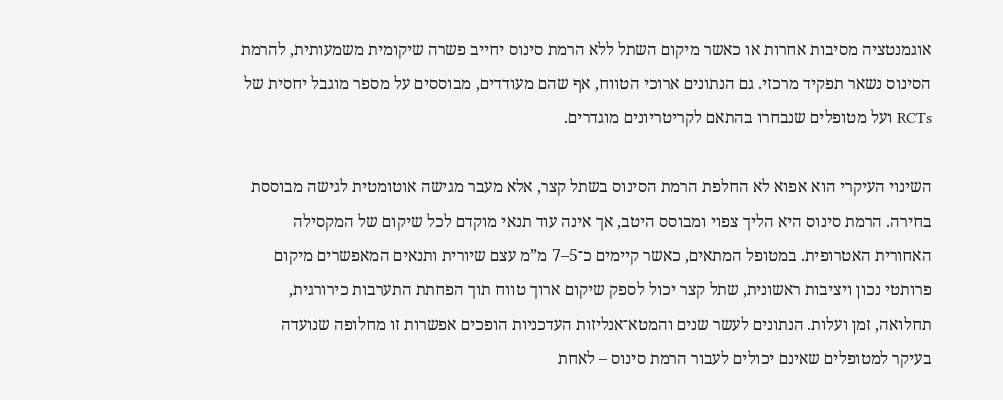אוגמנטציה מסיבות אחרות או כאשר מיקום השתל ללא הרמת סינוס יחייב פשרה שיקומית משמעותית, להרמת הסינוס נשאר תפקיד מרכזי. גם הנתונים ארוכי הטווח, אף שהם מעודדים, מבוססים על מספר מוגבל יחסית של RCTs ועל מטופלים שנבחרו בהתאם לקריטריונים מוגדרים.

השינוי העיקרי הוא אפוא לא החלפת הרמת הסינוס בשתל קצר, אלא מעבר מגישה אוטומטית לגישה מבוססת בחירה. הרמת סינוס היא הליך צפוי ומבוסס היטב, אך אינה עוד תנאי מוקדם לכל שיקום של המקסילה האחורית האטרופית. במטופל המתאים, כאשר קיימים כ־5–7 מ”מ עצם שיורית ותנאים המאפשרים מיקום פרותטי נכון ויציבות ראשונית, שתל קצר יכול לספק שיקום ארוך טווח תוך הפחתת התערבות כירורגית, תחלואה, זמן ועלות. הנתונים לעשר שנים והמטא־אנליזות העדכניות הופכים אפשרות זו מחלופה שנועדה בעיקר למטופלים שאינם יכולים לעבור הרמת סינוס – לאחת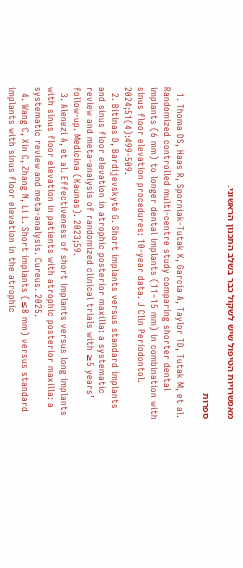מאפשרויות הטיפול שיש לשקול כבר בשלב התכנון הראשוני.

ספרות

  1. Thoma DS, Haas R, Sporniak-Tutak K, Garcia A, Taylor TD, Tutak M, et al. Randomized controlled multi-centre study comparing shorter dental implants (6 mm) to longer dental implants (11–15 mm) in combination with sinus floor elevation procedures: 10-year data. J Clin Periodontol. 2024;51(4):499-509.
  2. Bitinas D, Bardijevskytė G. Short implants versus standard implants and sinus floor elevation in atrophic posterior maxilla: a systematic review and meta-analysis of randomized clinical trials with ≥5 years’ follow-up. Medicina (Kaunas). 2023;59.
  3. Alenezi A, et al. Effectiveness of short implants versus long implants with sinus floor elevation in patients with atrophic posterior maxilla: a systematic review and meta-analysis. Cureus. 2025.
  4. Wang C, Xin C, Zhang N, Li L. Short implants (≤8 mm) versus standard implants with sinus floor elevation in the atrophic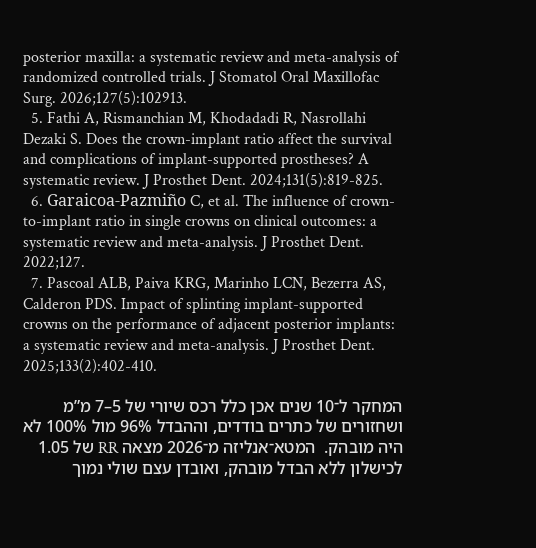posterior maxilla: a systematic review and meta-analysis of randomized controlled trials. J Stomatol Oral Maxillofac Surg. 2026;127(5):102913.
  5. Fathi A, Rismanchian M, Khodadadi R, Nasrollahi Dezaki S. Does the crown-implant ratio affect the survival and complications of implant-supported prostheses? A systematic review. J Prosthet Dent. 2024;131(5):819-825.
  6. Garaicoa-Pazmiño C, et al. The influence of crown-to-implant ratio in single crowns on clinical outcomes: a systematic review and meta-analysis. J Prosthet Dent. 2022;127.
  7. Pascoal ALB, Paiva KRG, Marinho LCN, Bezerra AS, Calderon PDS. Impact of splinting implant-supported crowns on the performance of adjacent posterior implants: a systematic review and meta-analysis. J Prosthet Dent. 2025;133(2):402-410.

המחקר ל־10 שנים אכן כלל רכס שיורי של 5–7 מ”מ ושחזורים של כתרים בודדים, וההבדל 96% מול 100% לא היה מובהק.  המטא־אנליזה מ־2026 מצאה RR של 1.05 לכישלון ללא הבדל מובהק, ואובדן עצם שולי נמוך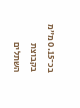בכ־0.15 מ”מ בקבוצת השתלים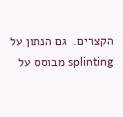הקצרים.  גם הנתון על splinting מבוסס על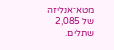מטא־אנליזה של 2,085 שתלים.